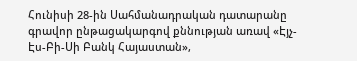Հունիսի 28-ին Սահմանադրական դատարանը գրավոր ընթացակարգով քննության առավ «Էյչ-Էս-Բի-Սի Բանկ Հայաստան»,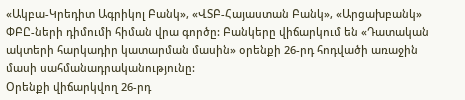«Ակբա-Կրեդիտ Ագրիկոլ Բանկ», «ՎՏԲ-Հայաստան Բանկ», «Արցախբանկ» ՓԲԸ-ների դիմումի հիման վրա գործը: Բանկերը վիճարկում են «Դատական ակտերի հարկադիր կատարման մասին» օրենքի 26-րդ հոդվածի առաջին մասի սահմանադրականությունը:
Օրենքի վիճարկվող 26-րդ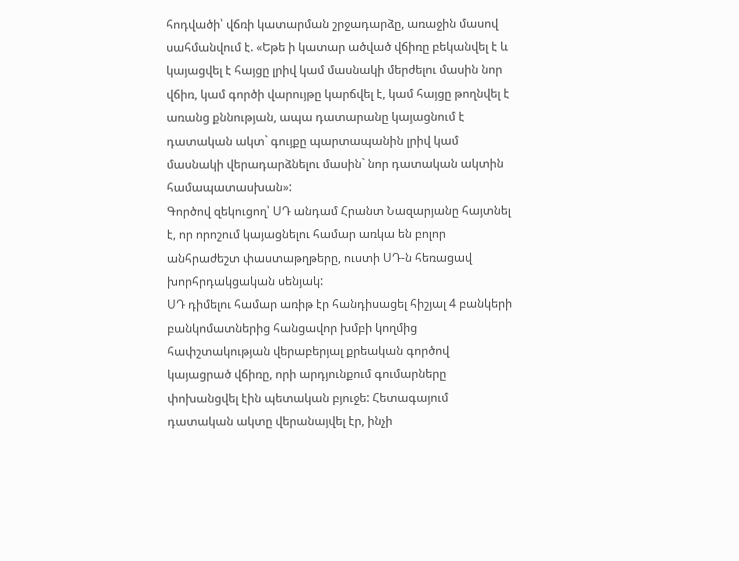հոդվածի՝ վճռի կատարման շրջադարձը, առաջին մասով սահմանվում է. «Եթե ի կատար ածված վճիռը բեկանվել է և կայացվել է հայցը լրիվ կամ մասնակի մերժելու մասին նոր վճիռ, կամ գործի վարույթը կարճվել է, կամ հայցը թողնվել է առանց քննության, ապա դատարանը կայացնում է դատական ակտ` գույքը պարտապանին լրիվ կամ մասնակի վերադարձնելու մասին` նոր դատական ակտին համապատասխան»:
Գործով զեկուցող՝ ՍԴ անդամ Հրանտ Նազարյանը հայտնել է, որ որոշում կայացնելու համար առկա են բոլոր անհրաժեշտ փաստաթղթերը, ուստի ՍԴ-ն հեռացավ խորհրդակցական սենյակ:
ՍԴ դիմելու համար առիթ էր հանդիսացել հիշյալ 4 բանկերի բանկոմատներից հանցավոր խմբի կողմից հափշտակության վերաբերյալ քրեական գործով կայացրած վճիռը, որի արդյունքում գումարները փոխանցվել էին պետական բյուջե: Հետագայում դատական ակտը վերանայվել էր, ինչի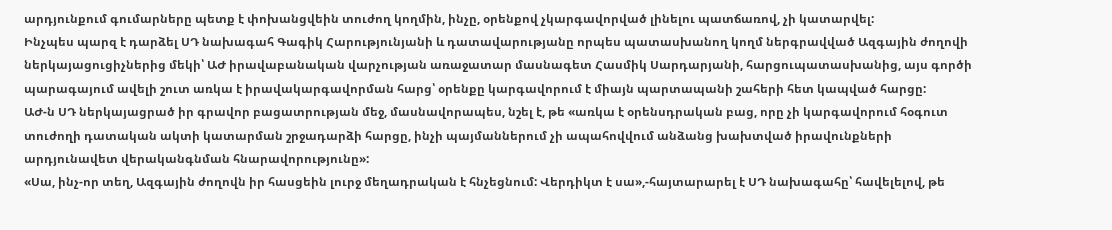արդյունքում գումարները պետք է փոխանցվեին տուժող կողմին, ինչը, օրենքով չկարգավորված լինելու պատճառով, չի կատարվել:
Ինչպես պարզ է դարձել ՍԴ նախագահ Գագիկ Հարությունյանի և դատավարությանը որպես պատասխանող կողմ ներգրավված Ազգային ժողովի ներկայացուցիչներից մեկի՝ ԱԺ իրավաբանական վարչության առաջատար մասնագետ Հասմիկ Սարդարյանի, հարցուպատասխանից, այս գործի պարագայում ավելի շուտ առկա է իրավակարգավորման հարց՝ օրենքը կարգավորում է միայն պարտապանի շահերի հետ կապված հարցը:
ԱԺ-ն ՍԴ ներկայացրած իր գրավոր բացատրության մեջ, մասնավորապես, նշել է, թե «առկա է օրենսդրական բաց, որը չի կարգավորում հօգուտ տուժողի դատական ակտի կատարման շրջադարձի հարցը, ինչի պայմաններում չի ապահովվում անձանց խախտված իրավունքների արդյունավետ վերականգնման հնարավորությունը»:
«Սա, ինչ-որ տեղ, Ազգային ժողովն իր հասցեին լուրջ մեղադրական է հնչեցնում: Վերդիկտ է սա»,-հայտարարել է ՍԴ նախագահը՝ հավելելով, թե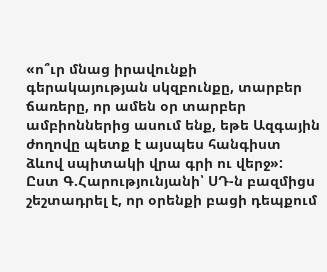«ո՞ւր մնաց իրավունքի գերակայության սկզբունքը, տարբեր ճառերը, որ ամեն օր տարբեր ամբիոններից ասում ենք, եթե Ազգային ժողովը պետք է այսպես հանգիստ ձևով սպիտակի վրա գրի ու վերջ»:
Ըստ Գ.Հարությունյանի՝ ՍԴ-ն բազմիցս շեշտադրել է, որ օրենքի բացի դեպքում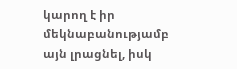կարող է իր մեկնաբանությամբ այն լրացնել, իսկ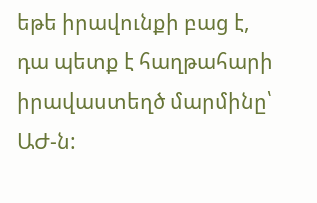եթե իրավունքի բաց է, դա պետք է հաղթահարի իրավաստեղծ մարմինը՝ ԱԺ-ն: